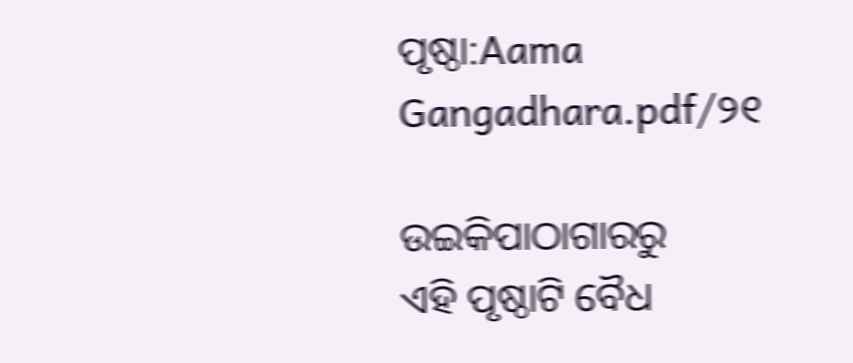ପୃଷ୍ଠା:Aama Gangadhara.pdf/୨୧

ଉଇକିପାଠାଗାର‌ରୁ
ଏହି ପୃଷ୍ଠାଟି ବୈଧ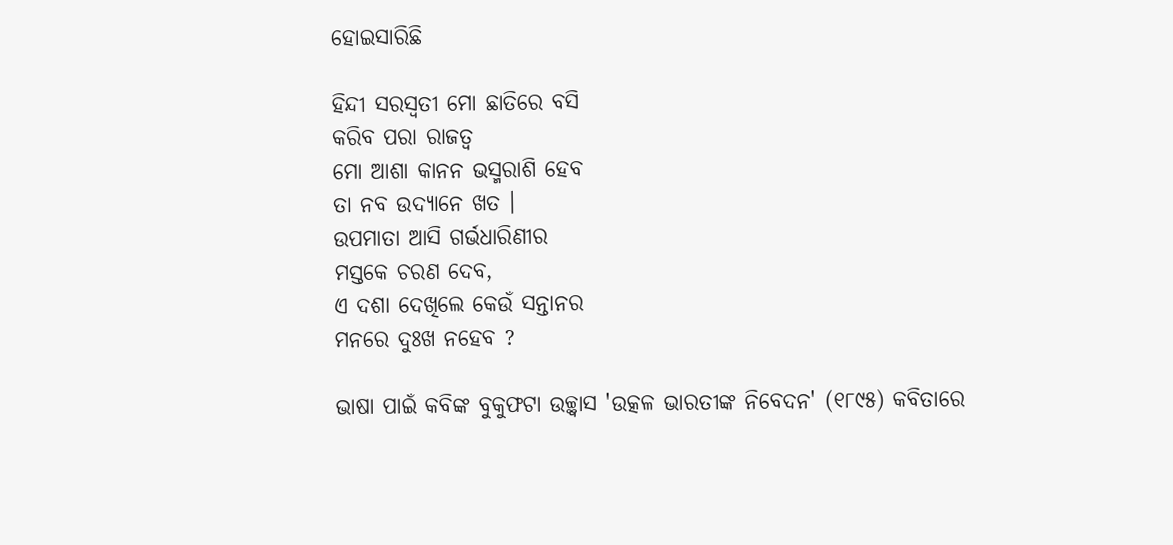ହୋଇସାରିଛି

ହିନ୍ଦୀ ସରସ୍ୱତୀ ମୋ ଛାତିରେ ବସି
କରିବ ପରା ରାଜତ୍ୱ
ମୋ ଆଶା କାନନ ଭସ୍ମରାଶି ହେବ
ତା ନବ ଉଦ୍ୟାନେ ଖତ ।
ଉପମାତା ଆସି ଗର୍ଭଧାରିଣୀର
ମସ୍ତକେ ଚରଣ ଦେବ,
ଏ ଦଶା ଦେଖିଲେ କେଉଁ ସନ୍ତାନର
ମନରେ ଦୁଃଖ ନହେବ ?

ଭାଷା ପାଇଁ କବିଙ୍କ ବୁକୁଫଟା ଉଚ୍ଛ୍ୱାସ 'ଉତ୍କଳ ଭାରତୀଙ୍କ ନିବେଦନ' (୧୮୯୫) କବିତାରେ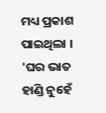ମଧ୍ୟ ପ୍ରକାଶ ପାଇଥିଲା । 'ଘର ଭାତ ହାଣ୍ଡି ନୁହେଁ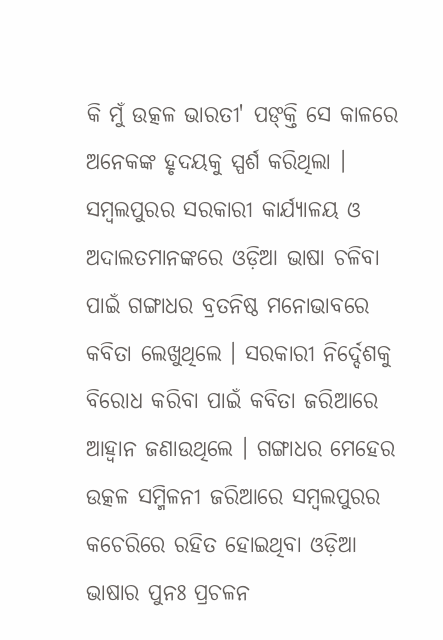କି ମୁଁ ଉତ୍କଳ ଭାରତୀ' ପଙ୍‍କ୍ତି ସେ କାଳରେ ଅନେକଙ୍କ ହୃଦୟକୁ ସ୍ପର୍ଶ କରିଥିଲା । ସମ୍ବଲପୁରର ସରକାରୀ କାର୍ଯ୍ୟାଳୟ ଓ ଅଦାଲତମାନଙ୍କରେ ଓଡ଼ିଆ ଭାଷା ଚଳିବା ପାଇଁ ଗଙ୍ଗାଧର ବ୍ରତନିଷ୍ଠ ମନୋଭାବରେ କବିତା ଲେଖୁଥିଲେ । ସରକାରୀ ନିର୍ଦ୍ଦେଶକୁ ବିରୋଧ କରିବା ପାଇଁ କବିତା ଜରିଆରେ ଆହ୍ୱାନ ଜଣାଉଥିଲେ । ଗଙ୍ଗାଧର ମେହେର ଉତ୍କଳ ସମ୍ମିଳନୀ ଜରିଆରେ ସମ୍ବଲପୁରର କଚେରିରେ ରହିତ ହୋଇଥିବା ଓଡ଼ିଆ ଭାଷାର ପୁନଃ ପ୍ରଚଳନ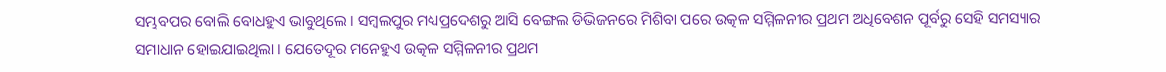ସମ୍ଭବପର ବୋଲି ବୋଧହୁଏ ଭାବୁଥିଲେ । ସମ୍ବଲପୁର ମଧ୍ୟପ୍ରଦେଶରୁ ଆସି ବେଙ୍ଗଲ ଡିଭିଜନରେ ମିଶିବା ପରେ ଉତ୍କଳ ସମ୍ମିଳନୀର ପ୍ରଥମ ଅଧିବେଶନ ପୂର୍ବରୁ ସେହି ସମସ୍ୟାର ସମାଧାନ ହୋଇଯାଇଥିଲା । ଯେତେଦୂର ମନେହୁଏ ଉତ୍କଳ ସମ୍ମିଳନୀର ପ୍ରଥମ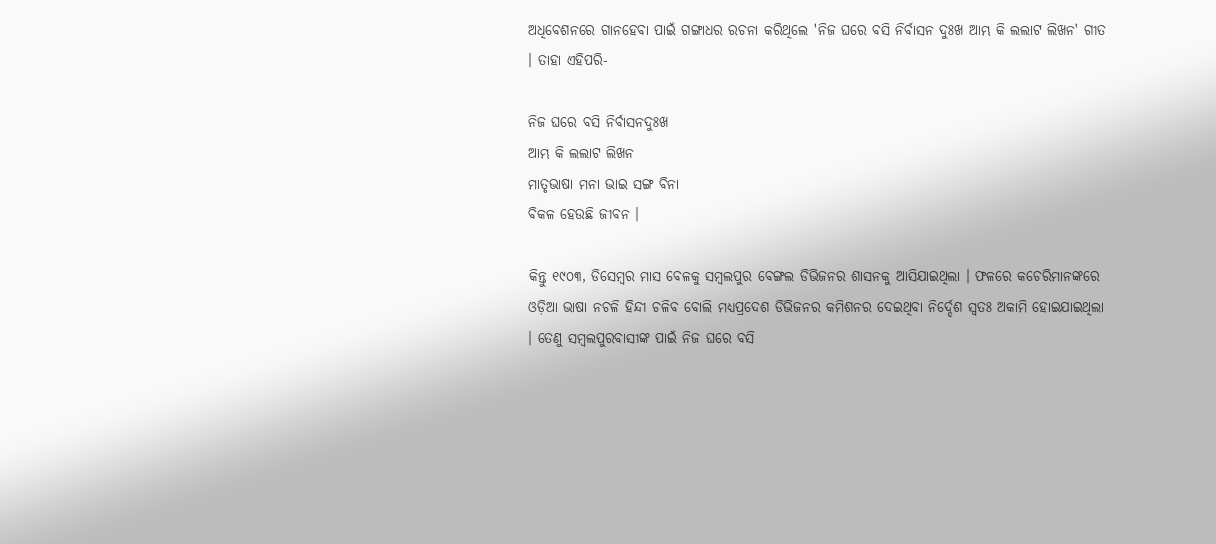ଅଧିବେଶନରେ ଗାନହେବା ପାଇଁ ଗଙ୍ଗାଧର ରଚନା କରିଥିଲେ 'ନିଜ ଘରେ ବସି ନିର୍ବାସନ ଦୁଃଖ ଆମ୍ଭ କି ଲଲାଟ ଲିଖନ' ଗୀତ । ତାହା ଏହିପରି-

ନିଜ ଘରେ ବସି ନିର୍ବାସନଦୁଃଖ
ଆମ୍ଭ କି ଲଲାଟ ଲିଖନ
ମାତୃଭାଷା ମନା ଭାଇ ସଙ୍ଗ ବିନା
ବିକଳ ହେଉଛି ଜୀବନ ।

କିନ୍ତୁ ୧୯୦୩, ଡିସେମ୍ବର ମାସ ବେଳକୁ ସମ୍ବଲପୁର ବେଙ୍ଗଲ ଡିଭିଜନର ଶାସନକୁ ଆସିଯାଇଥିଲା । ଫଳରେ କଚେରିମାନଙ୍କରେ ଓଡ଼ିଆ ଭାଷା ନଚଳି ହିନ୍ଦୀ ଚଳିବ ବୋଲି ମଧ୍ୟପ୍ରଦେଶ ଡିଭିଜନର କମିଶନର ଦେଇଥିବା ନିର୍ଦ୍ଦେଶ ସ୍ୱତଃ ଅକାମି ହୋଇଯାଇଥିଲା । ତେଣୁ ସମ୍ବଲପୁରବାସୀଙ୍କ ପାଇଁ ନିଜ ଘରେ ବସି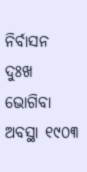ନିର୍ବାସନ ଦୁଃଖ ଭୋଗିବା ଅବସ୍ଥା ୧୯୦୩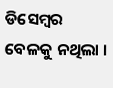ଡିସେମ୍ବର ବେଳକୁ ନଥିଲା ।